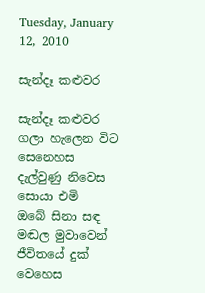Tuesday, January 12, 2010

සැන්දෑ කළුවර

සැන්දෑ කළුවර ගලා හැලෙන විට
සෙනෙහස දැල්වුණු නිවෙස සොයා එමි
ඔබේ සිනා සඳ මඬල මුවාවෙන්
ජීවිතයේ දුක් වෙහෙස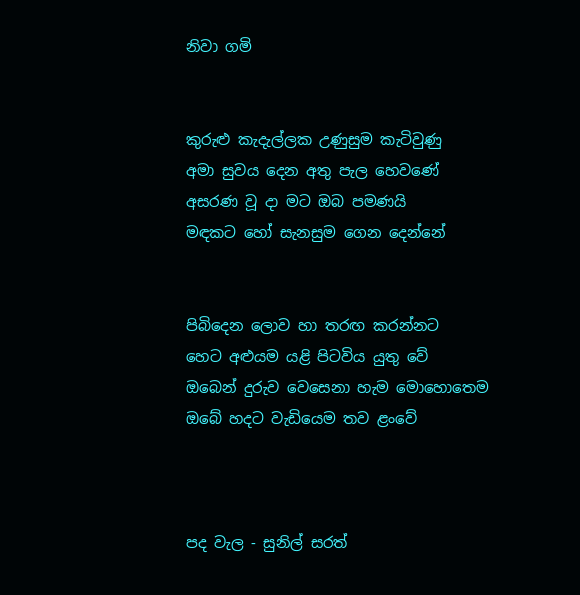නිවා ගමි


කුරුළු කැදැල්ලක උණුසුම කැටිවුණු
අමා සුවය දෙන අතු පැල හෙවණේ
අසරණ වූ දා මට ඔබ පමණයි
මඳකට හෝ සැනසුම ගෙන දෙන්නේ


පිබිදෙන ලොව හා තරඟ කරන්නට
හෙට අළුයම යළි පිටවිය යුතු වේ
ඔබෙන් දුරුව වෙසෙනා හැම මොහොතෙම
ඔබේ හදට වැඩියෙම තව ළංවේ



පද වැල - සුනිල් සරත්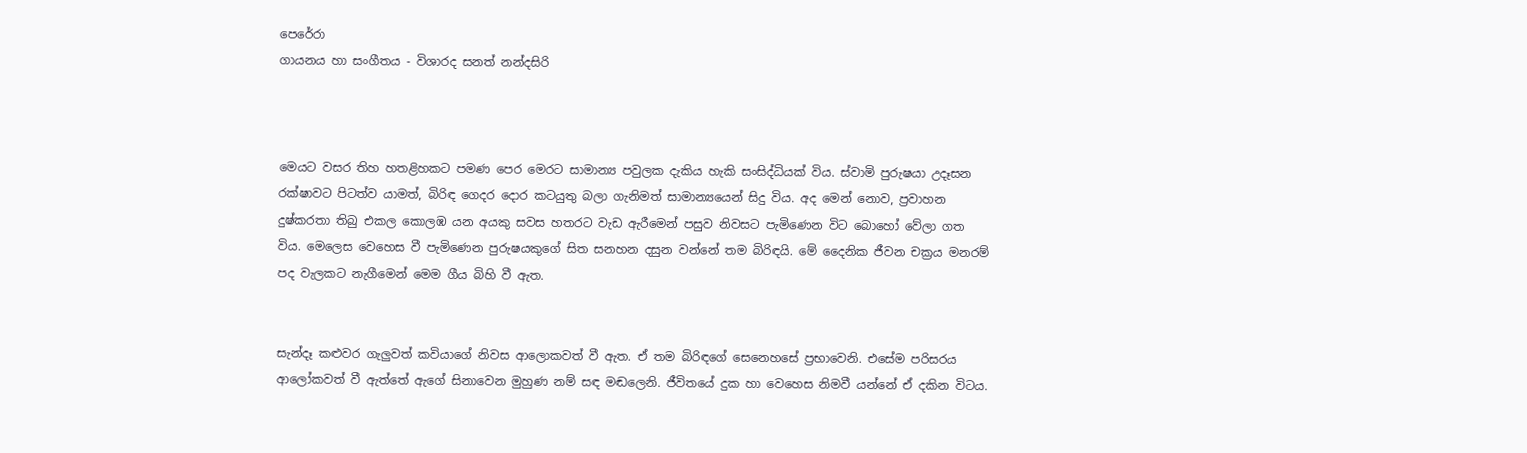පෙරේරා
ගායනය හා සංගීතය - විශාරද සනත් නන්දසිරි



මෙයට වසර තිහ හතළිහකට පමණ පෙර මෙරට සාමාන්‍ය පවුලක දැකිය හැකි සංසිද්ධියක් විය. ස්වාමි පුරුෂයා උදෑසන රක්ෂාවට පිටත්ව යාමත්, බිරිඳ ගෙදර දොර කටයුතු බලා ගැනිමත් සාමාන්‍යයෙන් සිදු විය. අද මෙන් නොව, ප්‍රවාහන දුෂ්කරතා තිබු එකල කොලඹ යන අයකු සවස හතරට වැඩ ඇරීමෙන් පසුව නිවසට පැමිණෙන විට බොහෝ වේලා ගත විය. මෙලෙස වෙහෙස වී පැමිණෙන පුරුෂයකුගේ සිත සනහන දසුන වන්නේ තම බිරිඳයි. මේ දෛනික ජීවන චක්‍රය මනරම් පද වැලකට නැගීමෙන් මෙම ගීය බිහි වී ඇත.


සැන්දෑ කළුවර ගැලුවත් කවියාගේ නිවස ආලොකවත් වී ඇත. ඒ තම බිරිඳගේ සෙනෙහසේ ප්‍රභාවෙනි. එසේම පරිසරය ආලෝකවත් වී ඇත්තේ ඇගේ සිනාවෙන මුහුණ නම් සඳ මඬලෙනි. ජීවිතයේ දුක හා වෙහෙස නිමවී යන්නේ ඒ දකින විටය.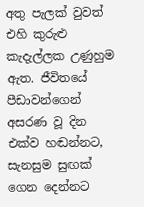අතු පැලක් වුවත් එහි කුරුළු කැදැල්ලක උණුහුම ඇත. ජීවිතයේ පීඩාවන්ගෙන් අසරණ වූ දින එක්ව හඬන්නට, සැනසුම සුඟක් ගෙන දෙන්නට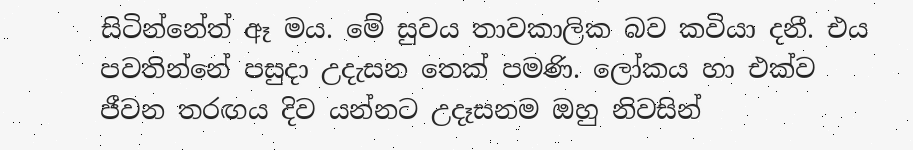සිටින්නේත් ඈ මය. මේ සුවය තාවකාලික බව කවියා දනී. එය පවතින්නේ පසුදා උදැසන තෙක් පමණි. ලෝකය හා එක්ව ජීවන තරඟය දිව යන්නට උදෑසනම ඔහු නිවසින්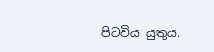පිටවිය යුතුය.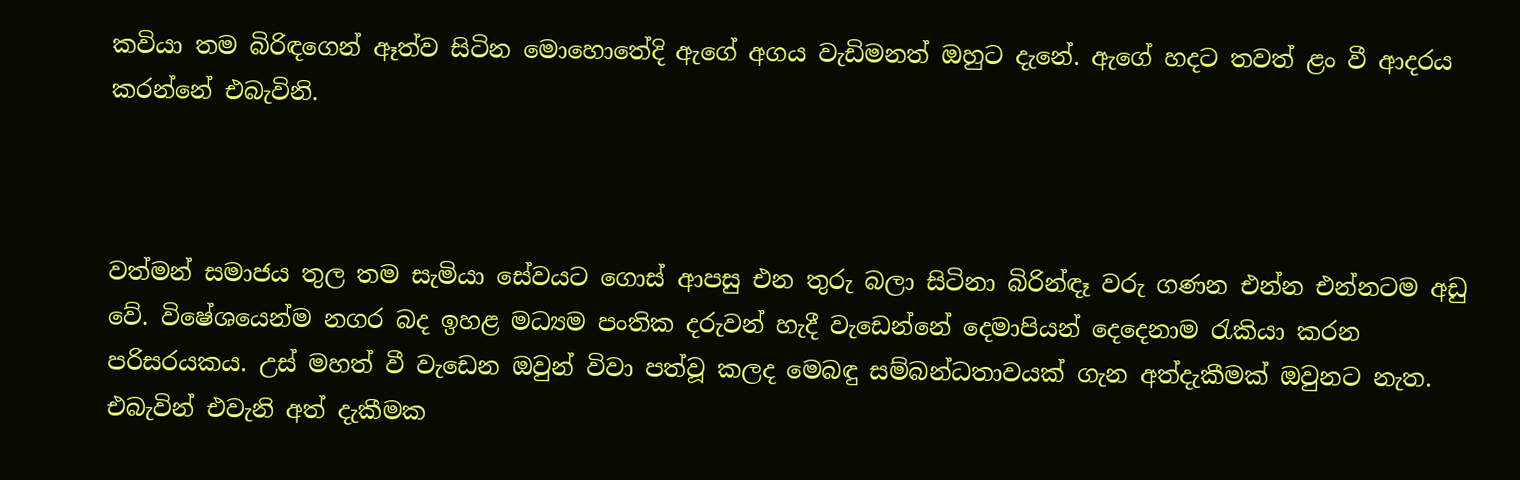කවියා තම බිරිඳගෙන් ඈත්ව සිටින මොහොතේදි ඇගේ අගය වැඩිමනත් ඔහුට දැනේ. ඇගේ හදට තවත් ළං වී ආදරය කරන්නේ එබැවිනි.



වත්මන් සමාජය තුල තම සැමියා සේවයට ගොස් ආපසු එන තුරු බලා සිටිනා බිරින්ඳෑ වරු ගණන එන්න එන්නටම අඩු වේ. විෂේශයෙන්ම නගර බද ඉහළ මධ්‍යම පංතික දරුවන් හැදී වැඩෙන්නේ දෙමාපියන් දෙදෙනාම රැකියා කරන පරිසරයකය. උස් මහත් වී වැඩෙන ඔවුන් විවා පත්වූ කලද මෙබඳු සම්බන්ධතාවයක් ගැන අත්දැකීමක් ඔවුනට නැත. එබැවින් එවැනි අත් දැකීමක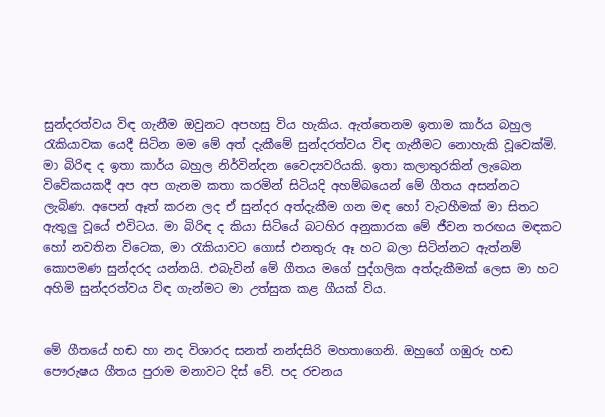සුන්දරත්වය විඳ ගැනීම ඔවුනට අපහසු විය හැකිය. ඇත්තෙනම ඉතාම කාර්ය බහුල රැකියාවක යෙදී සිටින මම මේ අත් දැකීමේ සුන්දරත්වය විඳ ගැනීමට නොහැකි වූවෙක්මි. මා බිරිඳ ද ඉතා කාර්ය බහුල නිර්වින්දන වෛද්‍යවරියකි. ඉතා කලාතුරකින් ලැබෙන විවේකයකදී අප අප ගැනම කතා කරමින් සිටියදි අහම්බයෙන් මේ ගීතය අසන්නට ලැබිණ. අපෙන් ඈත් කරන ලද ඒ සුන්දර අත්දැකීම ගන මඳ හෝ වැටහීමක් මා සිතට ඇතුලු වූයේ එවිටය. මා බිරිඳ ද කියා සිටියේ බටහිර අනුකාරක මේ ජීවන තරඟය මඳකට හෝ නවතින විටෙක, මා රැකියාවට ගොස් එනතුරු ඈ හට බලා සිටින්නට ඇත්නම් කොපමණ සුන්දරද යන්නයි. එබැවින් මේ ගීතය මගේ පුද්ගලික අත්දැකීමක් ලෙස මා හට අහිමි සුන්දරත්වය විඳ ගැන්මට මා උත්සුක කළ ගීයක් විය.


මේ ගීතයේ හඬ හා නද විශාරද සනත් නන්දසිරි මහතාගෙනි. ඔහුගේ ගඹුරු හඬ පෞරුෂය ගීතය පුරාම මනාවට දිස් වේ. පද රචනය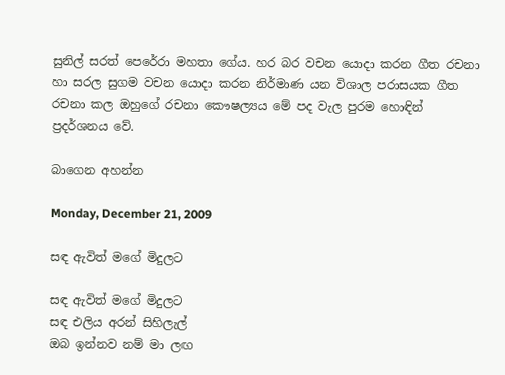සුනිල් සරත් පෙරේරා මහතා ගේය. හර බර වචන යොදා කරන ගීත රචනා හා සරල සුගම වචන යොදා කරන නිර්මාණ යන විශාල පරාසයක ගීත රචනා කල ඔහුගේ රචනා කෞෂල්‍යය මේ පද වැල පුරම හොඳින් ප්‍රදර්ශනය වේ.

බාගෙන අහන්න

Monday, December 21, 2009

සඳ ඇවිත් මගේ මිදුලට

සඳ ඇවිත් මගේ මිදුලට
සඳ එලිය අරන් සිහිලැල්
ඔබ ඉන්නව නම් මා ලඟ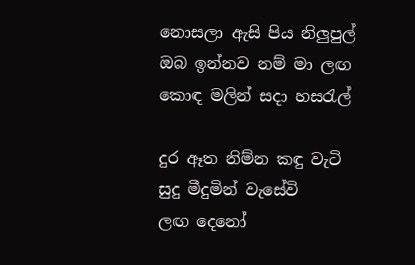නොසලා ඇසි පිය නිලුපුල්
ඔබ ඉන්නව නම් මා ලඟ
කොඳ මලින් සදා හසරැල්

දුර ඈත නිම්න කඳු වැටි
සුදු මීදුමින් වැසේවි
ලඟ දෙනෝ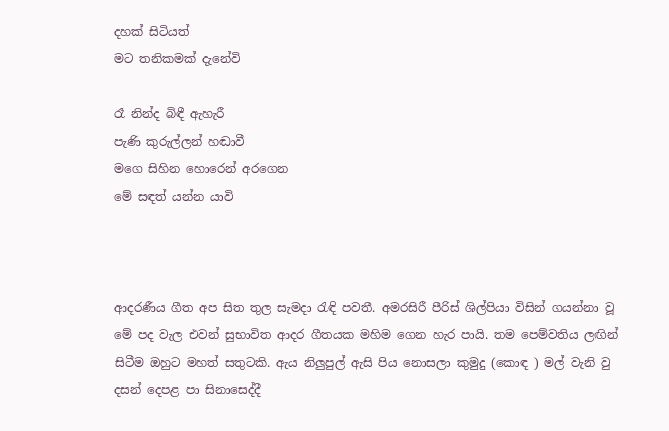දහක් සිටියත්
මට තනිකමක් දැනේවි

රෑ නින්ද බිඳී ඇහැරී
පැණි කුරුල්ලන් හඬාවී
මගෙ සිහින හොරෙන් අරගෙන
මේ සඳත් යන්න යාවි



ආදරණීය ගීත අප සිත තුල සැමදා රැඳි පවතී. අමරසිරී පීරිස් ශිල්පියා විසින් ගයන්නා වූ මේ පද වැල එවන් සුභාවිත ආදර ගීතයක මහිම ගෙන හැර පායි. තම පෙම්වතිය ලඟින් සිටීම ඔහුට මහත් සතුටකි. ඇය නිලුපුල් ඇසි පිය නොසලා කුමුදු (කොඳ ) මල් වැනි වු දසන් දෙපළ පා සිනාසෙද්දී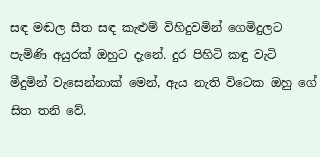සඳ මඬල සීත සඳ කැළුම් විහිදුවමින් ගෙමිදුලට පැමිණි අයුරක් ඔහුට දැනේ. දුර පිහිටි කඳු වැටි මීදුමින් වැසෙන්නාක් මෙන්, ඇය නැති විටෙක ඔහු ගේ සිත තනි වේ.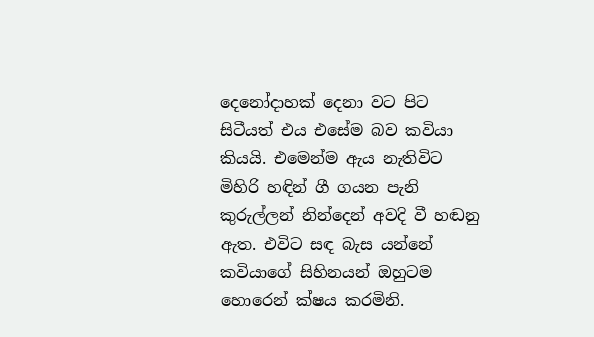දෙනෝදාහක් දෙනා වට පිට සිටීයත් එය එසේම බව කවියා කියයි. එමෙන්ම ඇය නැතිවිට මිහිරි හඳින් ගී ගයන පැනි කුරුල්ලන් නින්දෙන් අවදි වී හඬනු ඇත. එවිට සඳ බැස යන්නේ කවියාගේ සිහිනයන් ඔහුටම හොරෙන් ක්ෂය කරමිනි.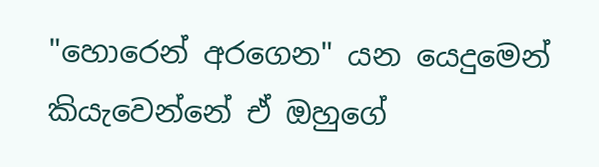"හොරෙන් අරගෙන" යන යෙදුමෙන් කියැවෙන්නේ ඒ ඔහුගේ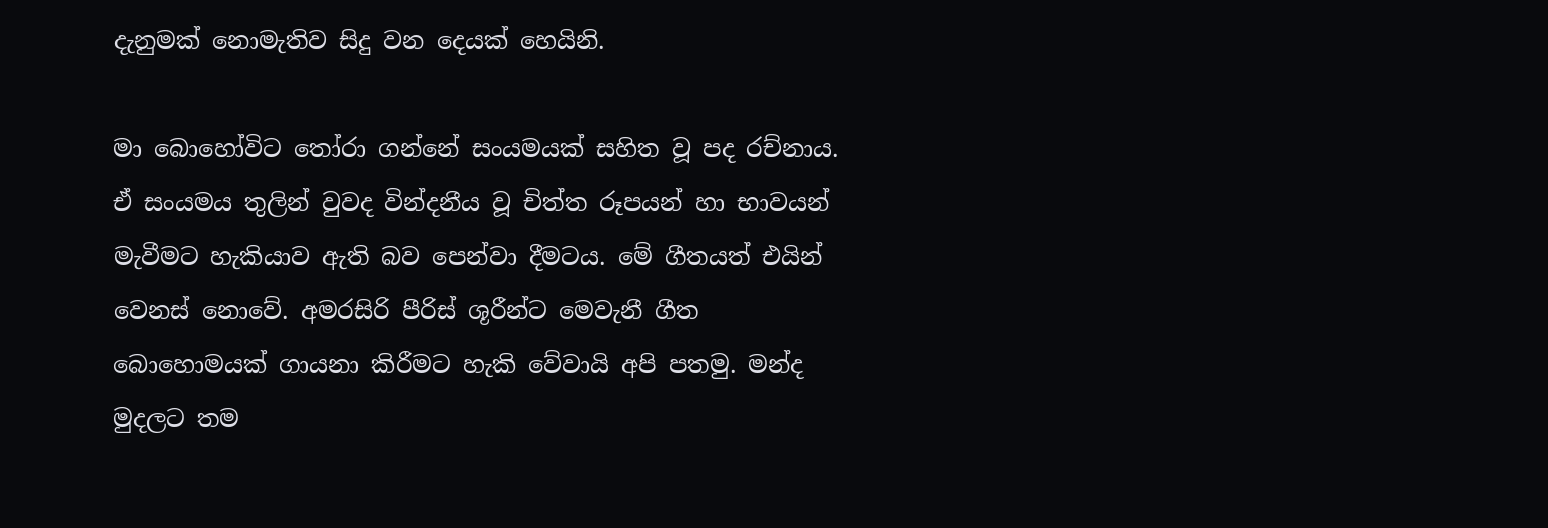දැනුමක් නොමැතිව සිදු වන දෙයක් හෙයිනි.

මා බොහෝවිට තෝරා ගන්නේ සංයමයක් සහිත වූ පද රච්නාය. ඒ සංයමය තුලින් වුවද වින්දනීය වූ චිත්ත රූපයන් හා භාවයන් මැවීමට හැකියාව ඇති බව පෙන්වා දීමටය. මේ ගීතයත් එයින් වෙනස් නොවේ. අමරසිරි පීරිස් ශූරීන්ට මෙවැනී ගීත බොහොමයක් ගායනා කිරීමට හැකි වේවායි අපි පතමු. මන්ද මුදලට තම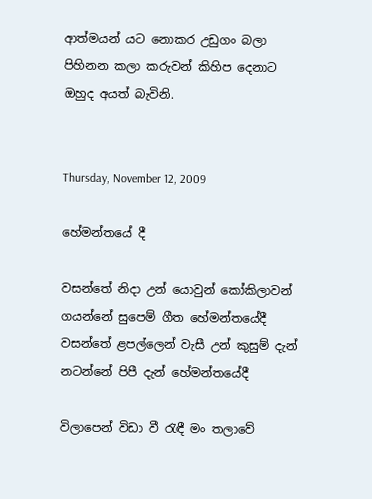ආත්මයන් යට නොකර උඩුගං බලා පිහිනන කලා කරුවන් කිහිප දෙනාට ඔහුද අයත් බැවිනි.


Thursday, November 12, 2009

හේමන්තයේ දී

වසන්තේ නිදා උන් යොවුන් කෝකිලාවන්
ගයන්නේ සුපෙම් ගීත හේමන්තයේදී
වසන්තේ ළපල්ලෙන් වැසී උන් කුසුම් දැන්
නටන්නේ පිපී දැන් හේමන්තයේදී

විලාපෙන් විඩා වී රැඳී මං තලාවේ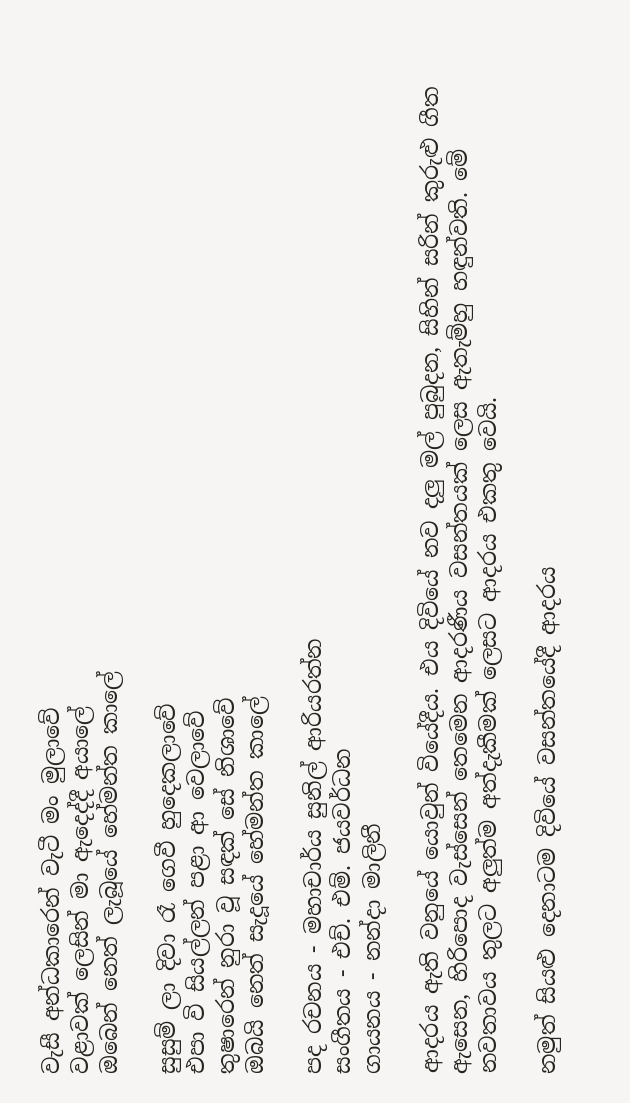වැසී අන්ධකාරෙන් වැටී මං මුලාවේ
වළාවක් ලෙසින් මා ඇදෙද්දී අයාලේ
ඔබෙන් නෙත් ලැබූයේ හේමන්ත කාලේ

සුසුම් ලා දිවා රෑ ගෙවී හුදෙකලාවේ
එපා වි සියල්ලන් පළා ආ වෙලාවේ
තුෂාරෙන් නුරා වූ සඳක් සේ නිශාවේ
ඔබයි නෙත් සැදූයේ හේමන්ත කාලේ

පද රචනය - මහාචාර්ය සුනිල් ආරියරත්න
සංගීතය - එච්. එම්. ජයවර්ධන
ගායනය - නන්දා මාලිනී

ආදරය ඇති වනුයේ යොවුන් වියේදීය. එය දිවියේ නව දලු මල් පුබුදන, සිහින් සරින් කුරුළු ගීත ඇසෙන, හිරිපොද වැස්සෙන් තෙමෙන ආදරණීය වසන්තයක් ලෙස ඇතැම්හු හඳුන්වති. මේ නවතාවය තුලට අලුත්ම අත්දැකීමක් ලෙසට ආදරය එකතු වෙයි.

නමුත් සියළු දෙනාටම දිවියේ වසන්තයේදී ආදරය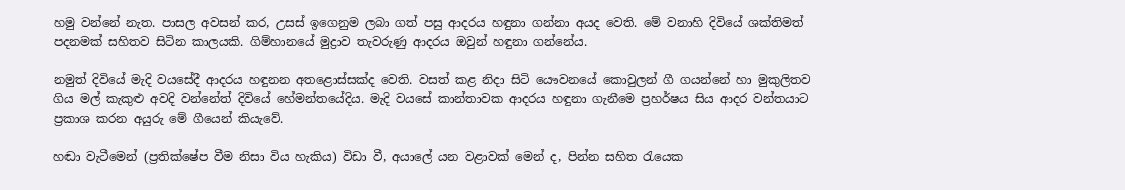හමු වන්නේ නැත. පාසල අවසන් කර, උසස් ඉගෙනුම ලබා ගත් පසු ආදරය හඳුනා ගන්නා අයද වෙති. මේ වනාහි දිවියේ ශක්තිමත් පදනමක් සහිතව සිටින කාලයකි. ගිම්හානයේ මුද්‍රාව තැවරුණු ආදරය ඔවුන් හඳුනා ගන්නේය.

නමුත් දිවියේ මැදි වයසේදී ආදරය හඳුනන අතළොස්සක්ද වෙති. වසත් කළ නිදා සිටි යෞවනයේ කොවුලන් ගී ගයන්නේ හා මුකුලිතව ගිය මල් කැකුළු අවදි වන්නේත් දිවියේ හේමන්තයේදිය. මැදි වයසේ කාන්තාවක ආදරය හඳුනා ගැනීමෙ ප්‍රහර්ෂය සිය ආදර වන්තයාට ප්‍රකාශ කරන අයුරු මේ ගීයෙන් කියැවේ.

හඬා වැටීමෙන් (ප්‍රතික්ෂේප වීම නිසා විය හැකිය) විඩා වී, අයාලේ යන වළාවක් මෙන් ද, පින්න සහිත රැයෙක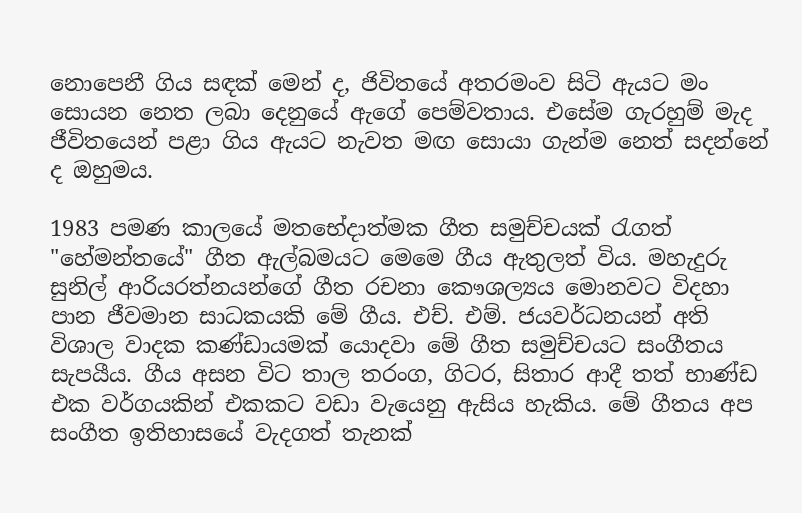නොපෙනී ගිය සඳක් මෙන් ද, ජිවිතයේ අතරමංව සිටි ඇයට මං සොයන නෙත ලබා දෙනුයේ ඇගේ පෙම්වතාය. එසේම ගැරහුම් මැද ජීවිතයෙන් පළා ගිය ඇයට නැවත මඟ සොයා ගැන්ම නෙත් සදන්නේ ද ඔහුමය.

1983 පමණ කාලයේ මතභේදාත්මක ගීත සමුච්චයක් රැගත් "හේමන්තයේ" ගීත ඇල්බමයට මෙමෙ ගීය ඇතුලත් විය. මහැදුරු සුනිල් ආරියරත්නයන්ගේ ගීත රචනා කෞශල්‍යය මොනවට විදහා පාන ජීවමාන සාධකයකි මේ ගීය. එච්. එම්. ජයවර්ධනයන් අති විශාල වාදක කණ්ඩායමක් යොදවා මේ ගීත සමුච්චයට සංගීතය සැපයීය. ගීය අසන විට තාල තරංග, ගිටර, සිතාර ආදී තත් භාණ්ඩ එක වර්ගයකින් එකකට වඩා වැයෙනු ඇසිය හැකිය. මේ ගීතය අප සංගීත ඉතිහාසයේ වැදගත් තැනක්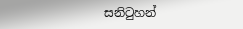සනිටුහන්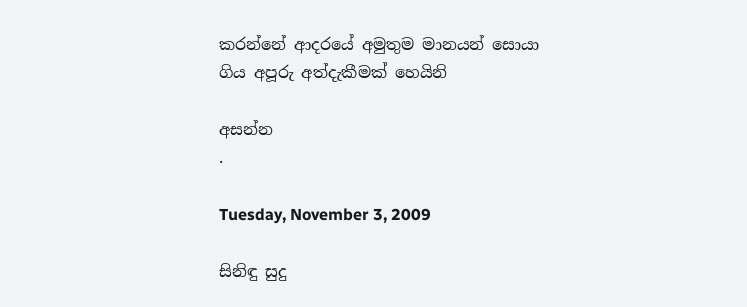කරන්නේ ආදරයේ අමුතුම මානයන් සොයා ගිය අපූරු අත්දැකීමක් හෙයිනි

අසන්න
.

Tuesday, November 3, 2009

සිනිඳු සුදු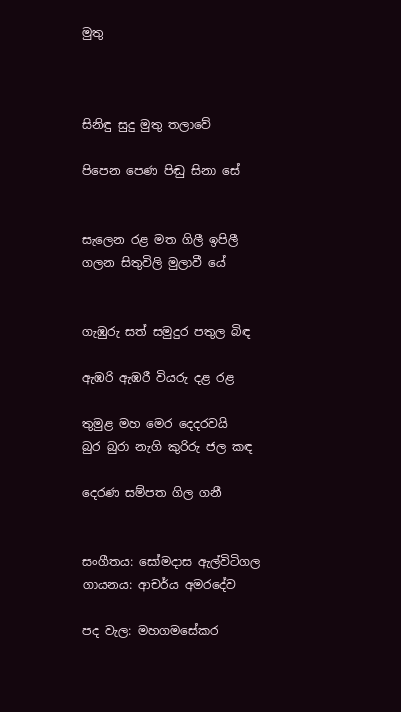මුතු



සිනිඳු සුදු මුතු තලාවේ

පිපෙන පෙණ පිඬු සිනා සේ


සැලෙන රළ මත ගිලී ඉපිලී
ගලන සිතුවිලි මුලාවී යේ


ගැඹුරු සත් සමුදුර පතුල බිඳ

ඇඹරි ඇඹරී වියරු දළ රළ

තුමුළ මහ මෙර දෙදරවයි
බුර බුරා නැගි කුරිරු ජල කඳ

දෙරණ සම්පත ගිල ගනී


සංගීතය: සෝමදාස ඇල්විටිගල
ගායනය: ආචර්ය අමරදේව

පද වැල: මහගමසේකර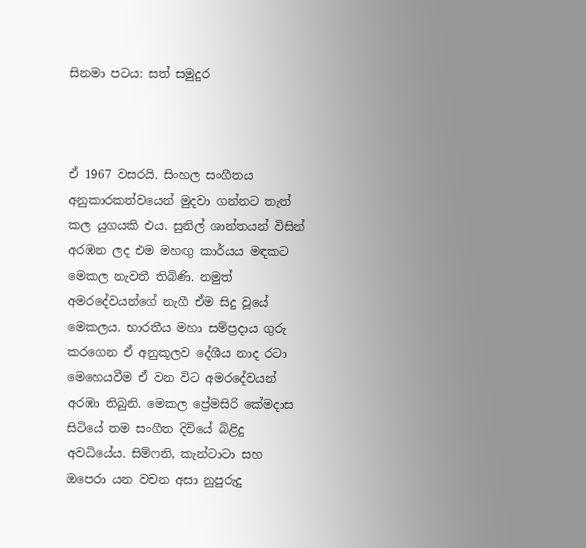සිනමා පටය: සත් සමුදුර



ඒ 1967 වසරයි. සිංහල සංගීතය අනුකාරකත්වයෙන් මුදවා ගන්නට තැත් කල යුගයකි එය. සුනිල් ශාන්තයන් විසින් අරඹන ලද එම මහඟු කාර්යය මඳකට මෙකල නැවතී තිබිණි. නමුත් අමරදේවයන්ගේ නැගී ඒම සිදු වූයේ මෙකලය. භාරතීය මහා සම්ප්‍රදාය ගුරු කරගෙන ඒ අනුකූලව දේශීය නාද රටා මෙහෙයවීම ඒ වන විට අමරදේවයන් අරඹා තිබුනි. මෙකල ප්‍රේමසිරි කේමදාස සිටියේ තම සංගීත දිවියේ බිළිදු අවධියේය. සිම්ෆනි, කැන්ටාටා සහ ඔපෙරා යන වචන අසා නුපුරුදු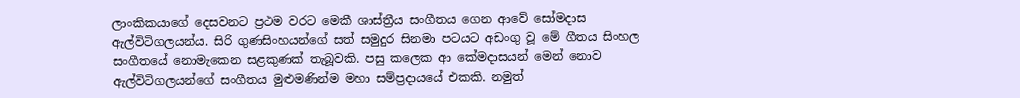ලාංකිකයාගේ දෙසවනට ප්‍රථම වරට මෙකී ශාස්ත්‍රීය සංගීතය ගෙන ආවේ සෝමදාස ඇල්විටිගලයන්ය. සිරි ගුණසිංහයන්ගේ සත් සමුදුර සිනමා පටයට අඩංගු වූ මේ ගීතය සිංහල සංගීතයේ නොමැකෙන සළකුණක් තැබූවකි. පසු කලෙක ආ කේමදාසයන් මෙන් නොව ඇල්විටිගලයන්ගේ සංගීතය මුළුමණින්ම මහා සම්ප්‍රදායයේ එකකි. නමුත්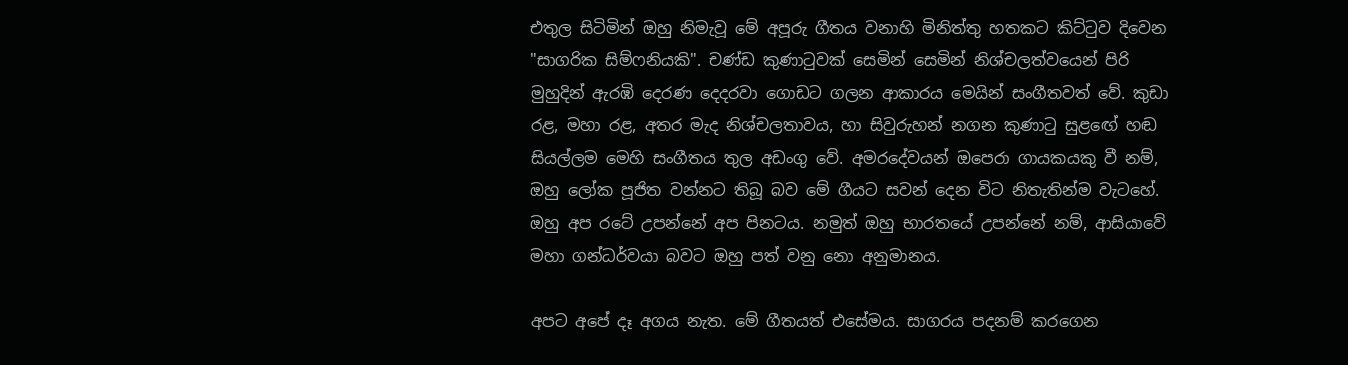එතුල සිටිමින් ඔහු නිමැවූ මේ අපූරු ගීතය වනාහි මිනිත්තු හතකට කිට්ටුව දිවෙන "සාගරික සිම්ෆනියකි". චණ්ඩ කුණාටුවක් සෙමින් සෙමින් නිශ්චලත්වයෙන් පිරි මුහුදින් ඇරඹි දෙරණ දෙදරවා ගොඩට ගලන ආකාරය මෙයින් සංගීතවත් වේ. කුඩා රළ, මහා රළ, අතර මැද නිශ්චලතාවය, හා සිවුරුහන් නගන කුණාටු සුළඟේ හඬ සියල්ලම මෙහි සංගීතය තුල අඩංගු වේ. අමරදේවයන් ඔපෙරා ගායකයකු වී නම්, ඔහු ලෝක පූජිත වන්නට තිබූ බව මේ ගීයට සවන් දෙන විට නිතැතින්ම වැටහේ. ඔහු අප රටේ උපන්නේ අප පිනටය. නමුත් ඔහු භාරතයේ උපන්නේ නම්, ආසියාවේ මහා ගන්ධර්වයා බවට ඔහු පත් වනු නො අනුමානය.

අපට අපේ දෑ අගය නැත. මේ ගීතයත් එසේමය. සාගරය පදනම් කරගෙන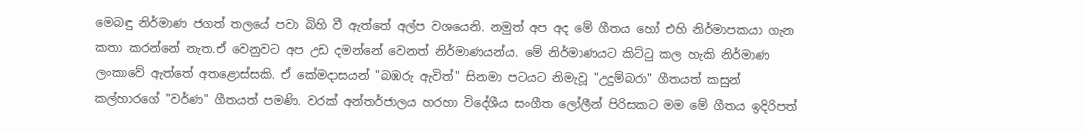මෙබඳු නිර්මාණ ජගත් තලයේ පවා බිහි වී ඇත්තේ අල්ප වශයෙනි. නමුත් අප අද මේ ගීතය හෝ එහි නිර්මාපකයා ගැන කතා කරන්නේ නැත.ඒ වෙනුවට අප උඩ දමන්නේ වෙනත් නිර්මාණයන්ය. මේ නිර්මාණයට කිට්ටු කල හැකි නිර්මාණ ලංකාවේ ඇත්තේ අතළොස්සකි. ඒ කේමදාසයන් "බඹරු ඇවිත්" සිනමා පටයට නිමැවූ "උදුම්බරා" ගීතයත් කසුන් කල්හාරගේ "වර්ණ" ගීතයත් පමණි. වරක් අන්තර්ජාලය හරහා විදේශීය සංගීත ලෝලීන් පිරිසකට මම මේ ගීතය ඉදිරිපත්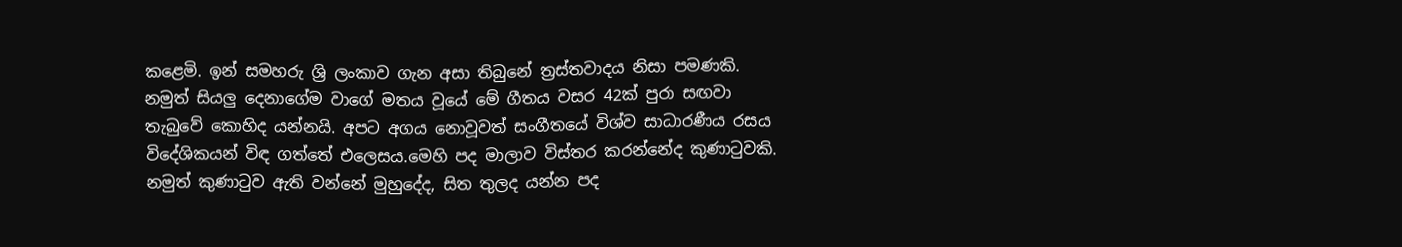කළෙමි. ඉන් සමහරු ශ්‍රි ලංකාව ගැන අසා තිබුනේ ත්‍රස්තවාදය නිසා පමණකි. නමුත් සියලු දෙනාගේම වාගේ මතය වූයේ මේ ගීතය වසර 42ක් පුරා සඟවා තැබුවේ කොහිද යන්නයි. අපට අගය නොවූවත් සංගීතයේ විශ්ව සාධාරණීය රසය විදේශිකයන් විඳ ගත්තේ එලෙසය.මෙහි පද මාලාව විස්තර කරන්නේද කුණාටුවකි. නමුත් කුණාටුව ඇති වන්නේ මුහුදේද, සිත තුලද යන්න පද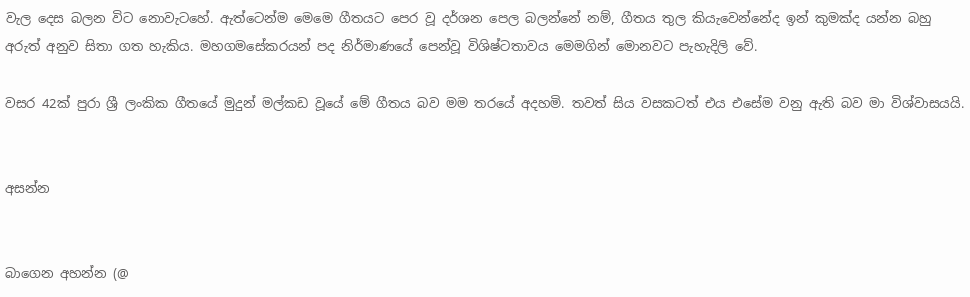වැල දෙස බලන විට නොවැටහේ. ඇත්ටෙන්ම මෙමෙ ගීතයට පෙර වූ දර්ශන පෙල බලන්නේ නම්, ගීතය තුල කියැවෙන්නේද ඉන් කුමක්ද යන්න බහු අරුත් අනුව සිතා ගත හැකිය. මහගමසේකරයන් පද නිර්මාණයේ පෙන්වූ විශිෂ්ටතාවය මෙමගින් මොනවට පැහැදිලි වේ.

වසර 42ක් පුරා ශ්‍රී ලංකික ගීතයේ මුදුන් මල්කඩ වූයේ මේ ගීතය බව මම තරයේ අදහමි. තවත් සිය වසකටත් එය එසේම වනු ඇති බව මා විශ්වාසයයි.


අසන්න


බාගෙන අහන්න (@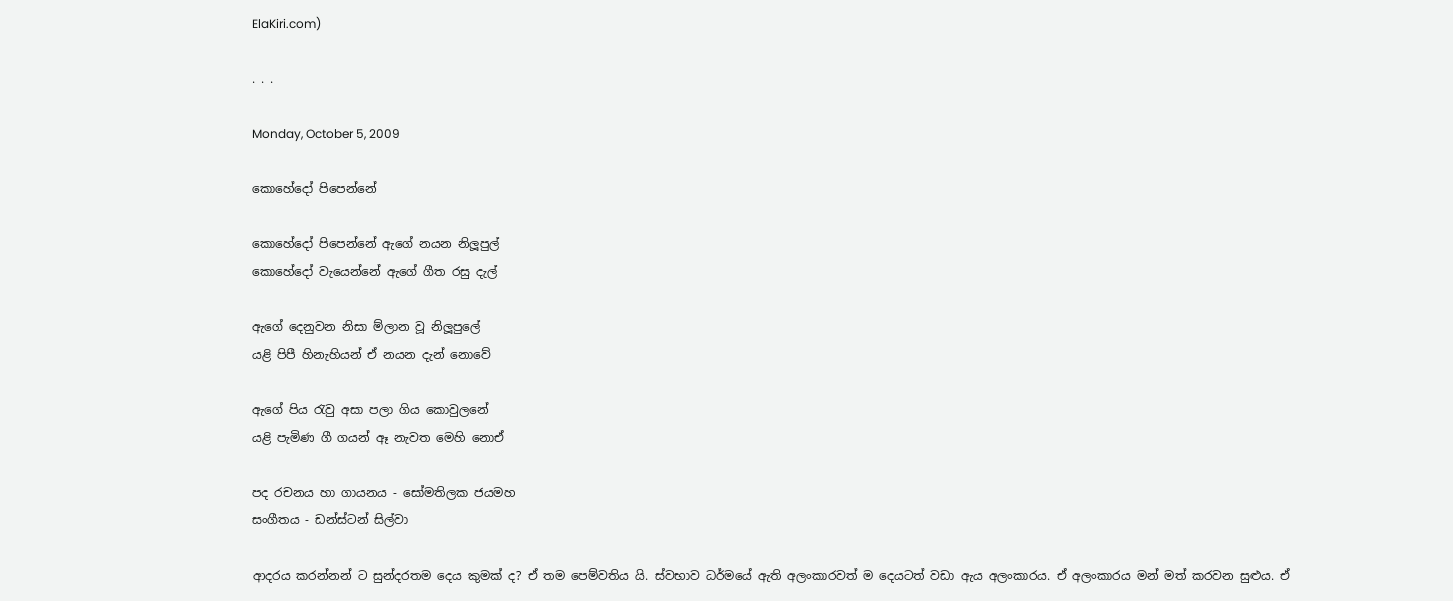ElaKiri.com)

. . .

Monday, October 5, 2009

කොහේදෝ පිපෙන්නේ

කොහේදෝ පිපෙන්නේ ඇගේ නයන නිලූපුල්
කොහේදෝ වැයෙන්නේ ඇගේ ගීත රසු දැල්

ඇගේ දෙනුවන නිසා ම්ලාන වූ නිලූපුලේ
යළි පිපී හිනැහියන් ඒ නයන දැන් නොවේ

ඇගේ පිය රැවු අසා පලා ගිය කොවුලනේ
යළි පැමිණ ගී ගයන් ඈ නැවත මෙහි නොඒ

පද රචනය හා ගායනය - සෝමතිලක ජයමහ
සංගීතය - ඩන්ස්ටන් සිල්වා

ආදරය කරන්නන් ට සුන්දරතම දෙය කුමක් ද? ඒ තම පෙම්වතිය යි. ස්වභාව ධර්මයේ ඇති අලංකාරවත් ම දෙයටත් වඩා ඇය අලංකාරය. ඒ අලංකාරය මන් මත් කරවන සුළුය. ඒ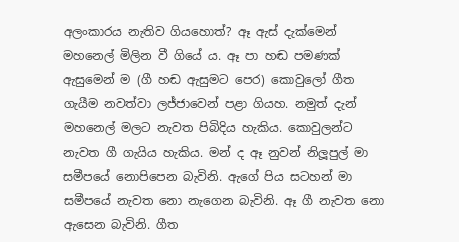අලංකාරය නැතිව ගියහොත්? ඈ ඇස් දැක්මෙන් මහනෙල් මිලින වී ගියේ ය. ඈ පා හඬ පමණක් ඇසුමෙන් ම (ගී හඬ ඇසුමට පෙර) කොවුලෝ ගීත ගැයීම නවත්වා ලජ්ජාවෙන් පළා ගියහ. නමුත් දැන් මහනෙල් මලට නැවත පිබිදිය හැකිය. කොවුලන්ට නැවත ගී ගැයිය හැකිය. මන් ද ඈ නුවන් නිලූපුල් මා සමීපයේ නොපිපෙන බැවිනි. ඇගේ පිය සටහන් මා සමීපයේ නැවත නො නැගෙන බැවිනි. ඈ ගී නැවත නො ඇසෙන බැවිනි. ගීත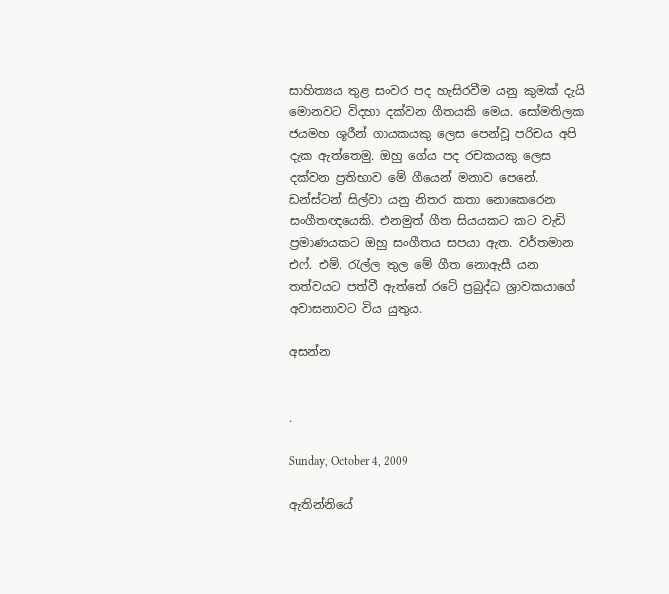සාහිත්‍යය තුළ සංවර පද හැසිරවීම යනු කුමක් දැයි මොනවට විදහා දක්වන ගීතයකි මෙය. සෝමතිලක ජයමහ ශූරීන් ගායකයකු ලෙස පෙන්වූ පරිචය අපි දැක ඇත්තෙමු. ඔහු ගේය පද රචකයකු ලෙස දක්වන ප්‍රතිභාව මේ ගීයෙන් මනාව පෙනේ. ඩන්ස්ටන් සිල්වා යනු නිතර කතා නොකෙරෙන සංගීතඥයෙකි. එනමුත් ගීත සියයකට කට වැඩි ප්‍රමාණයකට ඔහු සංගීතය සපයා ඇත. වර්තමාන එෆ්. එම්. රැල්ල තුල මේ ගීත නොඇසී යන තත්වයට පත්වී ඇත්තේ රටේ ප්‍රබුද්ධ ශ්‍රාවකයාගේ අවාසනාවට විය යුතුය.

අසන්න


.

Sunday, October 4, 2009

ඇතින්නියේ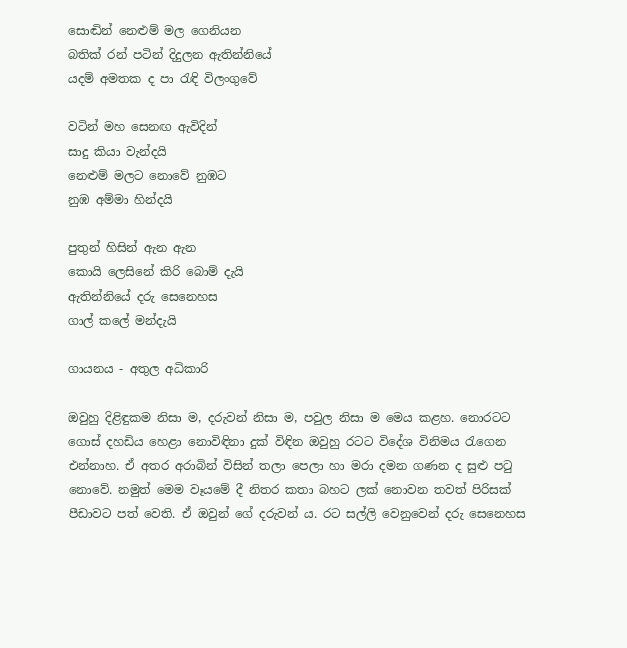සොඬින් නෙළුම් මල ගෙනියන
බතික් රන් පටින් දිදුලන ඇතින්නියේ
යදම් අමතක ද පා රැඳි විලංගුවේ

වටින් මහ සෙනඟ ඇවිදින්
සාදු කියා වැන්දයි
නෙළුම් මලට නොවේ නුඹට
නුඹ අම්මා හින්දයි

පුතුන් හිසින් ඇන ඇන
කොයි ලෙසිනේ කිරි බොම් දැයි
ඇතින්නියේ දරු සෙනෙහස
ගාල් කලේ මන්දැයි

ගායනය - අතුල අධිකාරි

ඔවුහු දිළිඳුකම නිසා ම, දරුවන් නිසා ම, පවුල නිසා ම මෙය කළහ. නොරටට ගොස් දහඩිය හෙළා නොවිඳිනා දුක් විඳින ඔවුහු රටට විදේශ විනිමය රැගෙන එන්නාහ. ඒ අතර අරාබින් විසින් තලා පෙලා හා මරා දමන ගණන ද සුළු පටු නොවේ. නමුත් මෙම වෑයමේ දී නිතර කතා බහට ලක් නොවන තවත් පිරිසක් පීඩාවට පත් වෙති. ඒ ඔවුන් ගේ දරුවන් ය. රට සල්ලි වෙනුවෙන් දරු සෙනෙහස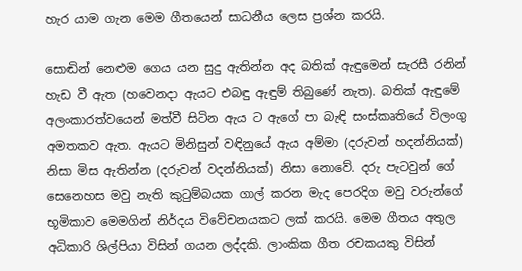හැර යාම ගැන මෙම ගීතයෙන් සාධනීය ලෙස ප්‍රශ්න කරයි.

සොඬින් නෙළුම ගෙය යන සුදු ඇතින්න අද බතික් ඇඳුමෙන් සැරසී රනින් හැඩ වී ඇත (හවෙනදා ඇයට එබඳු ඇඳුම් තිබුණේ නැත). බතික් ඇඳුමේ අලංකාරත්වයෙන් මත්වී සිටින ඇය ට ඇගේ පා බැඳි සංස්කෘතියේ විලංගු අමතකව ඇත. ඇයට මිනිසුන් වඳිනුයේ ඇය අම්මා (දරුවන් හදන්නියක්) නිසා මිස ඇතින්න (දරුවන් වදන්නියක්) නිසා නොවේ. දරු පැටවුන් ගේ සෙනෙහස ‍මවු නැති කුටුම්බයක ගාල් කරන මැද පෙරදිග මවු වරුන්ගේ භූමිකාව මෙමගින් නිර්දය විවේචනයකට ලක් කරයි. මෙම ගීතය අතුල අධිකාරි ශිල්පියා විසින් ගයන ලද්දකි. ලාංකික ගීත රචකයකු විසින්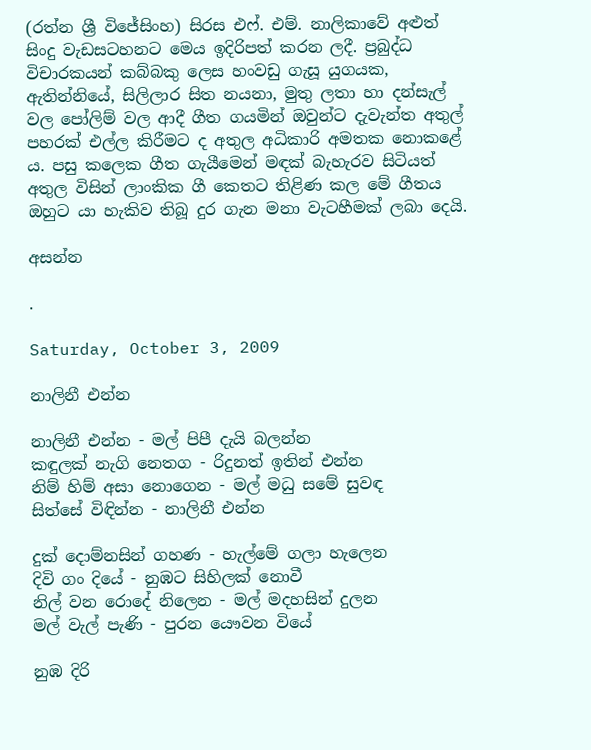(රත්න ශ්‍රී විජේසිංහ) සිරස එෆ්. එම්. නාලිකාවේ අළුත් සිංදු වැඩසටහනට මෙය ඉදිරිපත් කරන ලදී. ප්‍රබුද්ධ විචාරකයන් කබ්බකු ලෙස හංවඩු ගැසූ යුගයක, ඇතින්නියේ, සිලිලාර සිත නයනා, මුතු ලතා හා දන්සැල් වල පෝලිම් වල ආදී ගීත ගයමින් ඔවුන්ට දැවැන්ත අතුල් පහරක් එල්ල කිරීමට ද අතුල අධිකාරි අමතක නොකළේ ය. පසු කලෙක ගීත ගැයීමෙන් මඳක් බැහැරව සිටියත් අතුල විසින් ලාංකික ගී කෙතට තිළිණ කල මේ ගීතය ඔහුට යා හැකිව තිබූ දුර ගැන මනා වැටහීමක් ලබා දෙයි.

අසන්න

.

Saturday, October 3, 2009

නාලිනී එන්න

නාලිනී එන්න - මල් පිපී දැයි බලන්න
කඳුලක් නැගි නෙතග - රිදුනත් ඉතින් එන්න
නිම් හිම් අසා නොගෙන - මල් මධු සමේ සුවඳ
සිත්සේ විඳින්න - නාලිනී එන්න

දුක් දොම්නසින් ගහණ - හැල්මේ ගලා හැලෙන
දිවි ගං දියේ - නුඹට සිහිලක් නොවී
නිල් වන රොදේ නිලෙන - මල් මදහසින් දුලන
මල් වැල් පැණි - පුරන යෞවන වියේ

නුඹ දිරි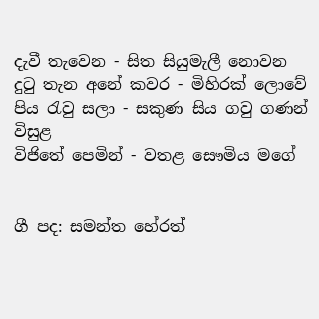දැවී තැවෙන - සිත සියුමැලී නොවන
දුටු තැන අනේ කවර - මිහිරක් ලොවේ
පිය රැවු සලා - සකුණ සිය ගවු ගණන් විසුළ
විජිතේ පෙමින් - වතළ සෞමිය මගේ


ගී පද: සමන්ත හේරත්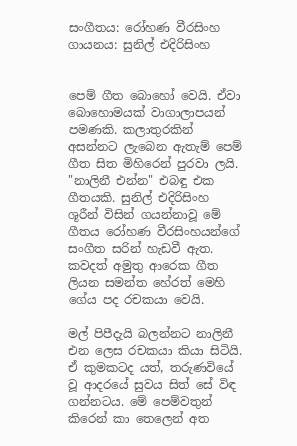සංගීතය: රෝහණ වීරසිංහ
ගායනය: සුනිල් එදිරිසිංහ


පෙම් ගීත බොහෝ වෙයි. ඒවා බොහොමයක් වාගාලාපයන් පමණකි. කලාතුරකින් අසන්නට ලැබෙන ඇතැම් පෙම් ගීත සිත මිහිරෙන් පුරවා ලයි. "නාලිනී එන්න" එබඳු එක ගීතයකි. සුනිල් එදිරිසිංහ ශූරීන් විසින් ගයන්නාවූ මේ ගීතය රෝහණ වීරසිංහයන්ගේ සංගීත සරින් හැඩවී ඇත. කවදත් අමුතු ආරෙක ගීත ලියන සමන්ත හේරත් මෙහි ගේය පද රචකයා වෙයි.

මල් පිපීදැයි බලන්නට නාලිනී එන ලෙස රචකයා කියා සිටියි. ඒ කුමකටද යත්, තරුණවියේ වූ ආදරයේ සුවය සිත් සේ විඳ ගන්නටය. මේ පෙම්වතුන් කිරෙන් කා තෙලෙන් අත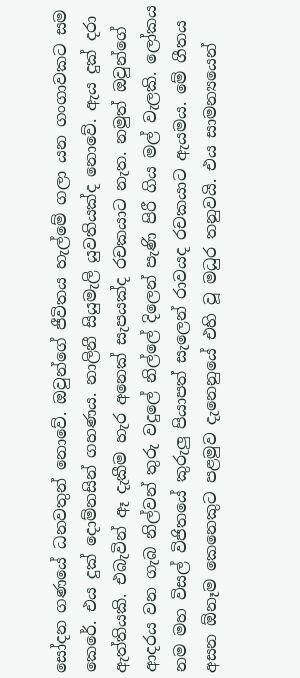සෝදන ගණයේ ධනවතුන් නොවේ. ඔවුන්ගේ ජීවිතය හැල්මේ ගලා යන ගංගාවකට සම කෙරේ. එය දුක් දොම්නසින් ගහණය. නාලිනී සියුමැලි යුවතියක්ද නොවේ. ඇය දුක් දරා ඇත්තියකි. එබැවින් ඈ දැකීම හැර අනෙක් සැපයක්ද රචකයාට නැත. නමුත් ඔවුන්ගේ ආදරය වන ගැබ නිල්වන් තුරු වදුලේ නිල්ලේ දිලෙන් පැණි පිරී ගිය මල් වැලකි. ලෝකය නම මහ විසල් විජිතයේ කුරුලු පියාපත් සැලෙන් රාවයද රචකයාට ඇයමය. මේ ගීතය අසන ඕනෑම කෙනෙකුට පළමුව දැනෙනුයේ එහි වූ මධුර තනුවයි. එය සාමන්‍යයෙන්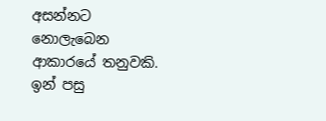අසන්නට නොලැබෙන ආකාරයේ තනුවකි. ඉන් පසු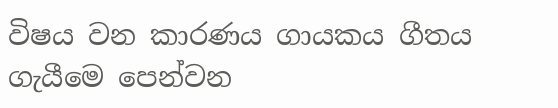විෂය වන කාරණය ගායකය ගීතය ගැයීමෙ පෙන්වන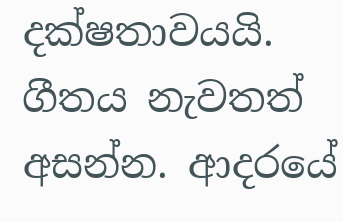දක්ෂතාවයයි. ගීතය නැවතත් අසන්න. ආදරයේ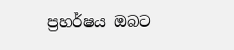ප්‍රහර්ෂය ඔබට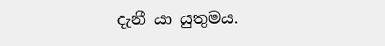දැනී යා යුතුමය.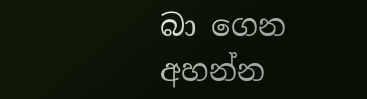බා ගෙන අහන්න